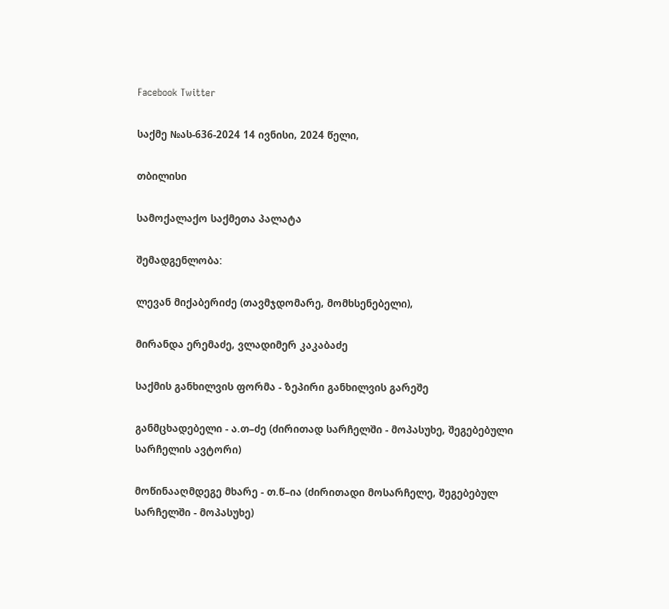Facebook Twitter

საქმე №ას-636-2024 14 ივნისი, 2024 წელი,

თბილისი

სამოქალაქო საქმეთა პალატა

შემადგენლობა:

ლევან მიქაბერიძე (თავმჯდომარე, მომხსენებელი),

მირანდა ერემაძე, ვლადიმერ კაკაბაძე

საქმის განხილვის ფორმა - ზეპირი განხილვის გარეშე

განმცხადებელი - ა.თ–ძე (ძირითად სარჩელში - მოპასუხე, შეგებებული სარჩელის ავტორი)

მოწინააღმდეგე მხარე - თ.წ–ია (ძირითადი მოსარჩელე, შეგებებულ სარჩელში - მოპასუხე)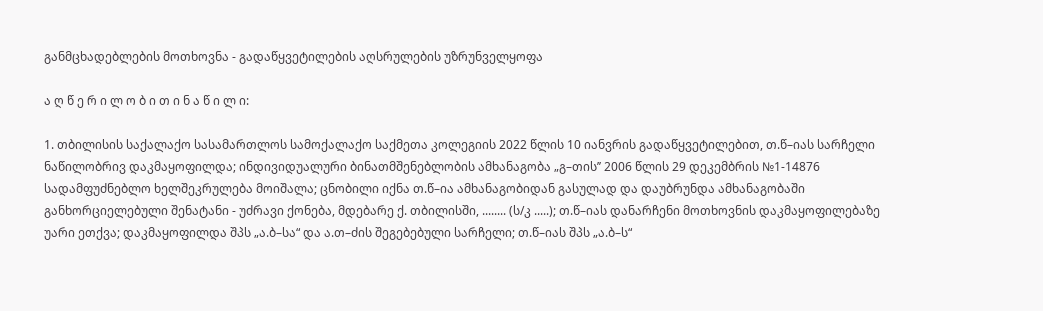განმცხადებლების მოთხოვნა - გადაწყვეტილების აღსრულების უზრუნველყოფა

ა ღ წ ე რ ი ლ ო ბ ი თ ი ნ ა წ ი ლ ი:

1. თბილისის საქალაქო სასამართლოს სამოქალაქო საქმეთა კოლეგიის 2022 წლის 10 იანვრის გადაწყვეტილებით, თ.წ–იას სარჩელი ნაწილობრივ დაკმაყოფილდა; ინდივიდუალური ბინათმშენებლობის ამხანაგობა „გ–თის’’ 2006 წლის 29 დეკემბრის №1-14876 სადამფუძნებლო ხელშეკრულება მოიშალა; ცნობილი იქნა თ.წ–ია ამხანაგობიდან გასულად და დაუბრუნდა ამხანაგობაში განხორციელებული შენატანი - უძრავი ქონება, მდებარე ქ. თბილისში, ........ (ს/კ .....); თ.წ–იას დანარჩენი მოთხოვნის დაკმაყოფილებაზე უარი ეთქვა; დაკმაყოფილდა შპს „ა.ბ–სა“ და ა.თ–ძის შეგებებული სარჩელი; თ.წ–იას შპს „ა.ბ–ს“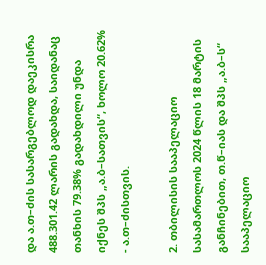და ა.თ–ძის სასარგებლოდ დაეკისრა 488.301.42 ლარის გადახდა, საიდანაც თანხის 79.38% გადახდილი უნდა იქნეს შპს „ა.ბ–სათვის“, ხოლო 20.62% - ა.თ–ძისთვის.

2. თბილისის სააპელაციო სასამართლოს 2024 წლის 18 მარტის განჩინებით, თ.წ–იას და შპს „ა.ბ–ს“ სააპელაციო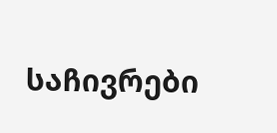საჩივრები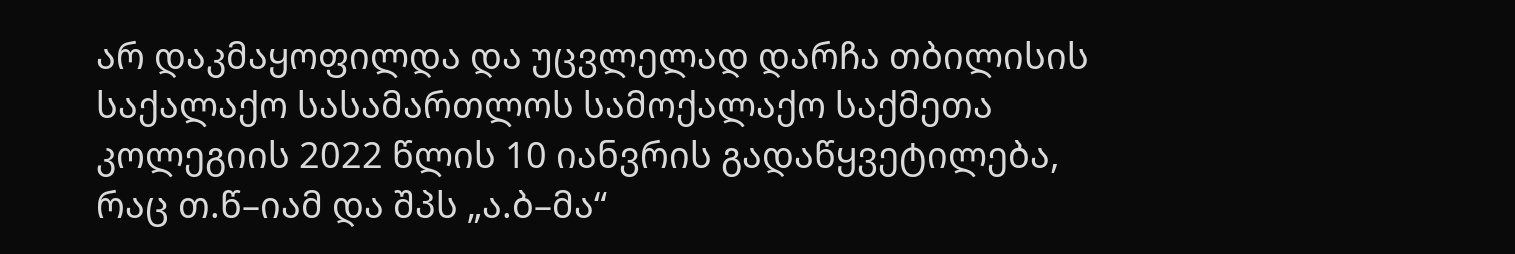არ დაკმაყოფილდა და უცვლელად დარჩა თბილისის საქალაქო სასამართლოს სამოქალაქო საქმეთა კოლეგიის 2022 წლის 10 იანვრის გადაწყვეტილება, რაც თ.წ–იამ და შპს „ა.ბ–მა“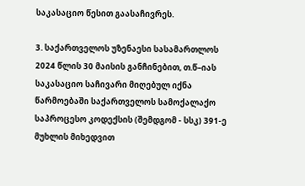საკასაციო წესით გაასაჩივრეს.

3. საქართველოს უზენაესი სასამართლოს 2024 წლის 30 მაისის განჩინებით, თ.წ–იას საკასაციო საჩივარი მიღებულ იქნა წარმოებაში საქართველოს სამოქალაქო საპროცესო კოდექსის (შემდგომ - სსკ) 391-ე მუხლის მიხედვით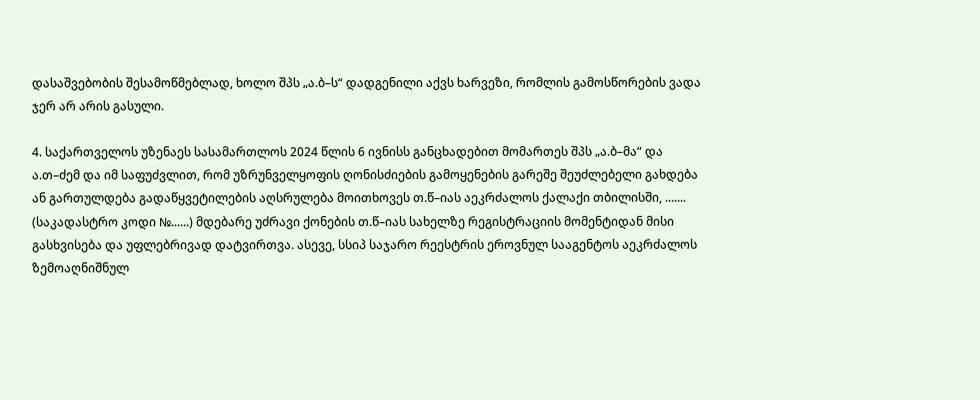დასაშვებობის შესამოწმებლად, ხოლო შპს „ა.ბ–ს“ დადგენილი აქვს ხარვეზი, რომლის გამოსწორების ვადა ჯერ არ არის გასული.

4. საქართველოს უზენაეს სასამართლოს 2024 წლის 6 ივნისს განცხადებით მომართეს შპს „ა.ბ–მა“ და ა.თ–ძემ და იმ საფუძვლით, რომ უზრუნველყოფის ღონისძიების გამოყენების გარეშე შეუძლებელი გახდება ან გართულდება გადაწყვეტილების აღსრულება მოითხოვეს თ.წ–იას აეკრძალოს ქალაქი თბილისში, ....... (საკადასტრო კოდი №......) მდებარე უძრავი ქონების თ.წ–იას სახელზე რეგისტრაციის მომენტიდან მისი გასხვისება და უფლებრივად დატვირთვა. ასევე, სსიპ საჯარო რეესტრის ეროვნულ სააგენტოს აეკრძალოს ზემოაღნიშნულ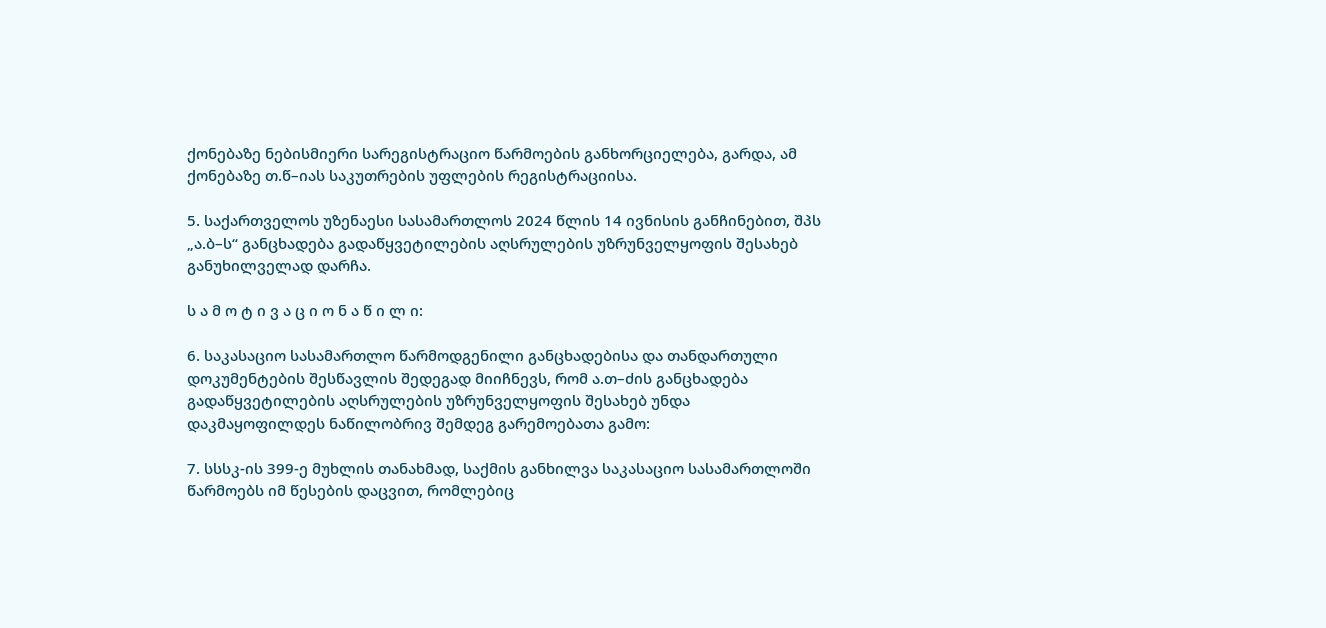ქონებაზე ნებისმიერი სარეგისტრაციო წარმოების განხორციელება, გარდა, ამ ქონებაზე თ.წ–იას საკუთრების უფლების რეგისტრაციისა.

5. საქართველოს უზენაესი სასამართლოს 2024 წლის 14 ივნისის განჩინებით, შპს „ა.ბ–ს“ განცხადება გადაწყვეტილების აღსრულების უზრუნველყოფის შესახებ განუხილველად დარჩა.

ს ა მ ო ტ ი ვ ა ც ი ო ნ ა წ ი ლ ი:

6. საკასაციო სასამართლო წარმოდგენილი განცხადებისა და თანდართული დოკუმენტების შესწავლის შედეგად მიიჩნევს, რომ ა.თ–ძის განცხადება გადაწყვეტილების აღსრულების უზრუნველყოფის შესახებ უნდა დაკმაყოფილდეს ნაწილობრივ შემდეგ გარემოებათა გამო:

7. სსსკ-ის 399-ე მუხლის თანახმად, საქმის განხილვა საკასაციო სასამართლოში წარმოებს იმ წესების დაცვით, რომლებიც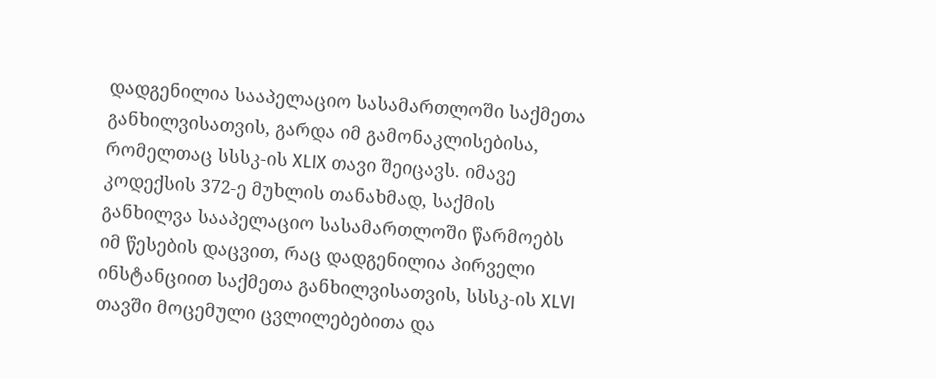დადგენილია სააპელაციო სასამართლოში საქმეთა განხილვისათვის, გარდა იმ გამონაკლისებისა, რომელთაც სსსკ-ის XLIX თავი შეიცავს. იმავე კოდექსის 372-ე მუხლის თანახმად, საქმის განხილვა სააპელაციო სასამართლოში წარმოებს იმ წესების დაცვით, რაც დადგენილია პირველი ინსტანციით საქმეთა განხილვისათვის, სსსკ-ის XLVI თავში მოცემული ცვლილებებითა და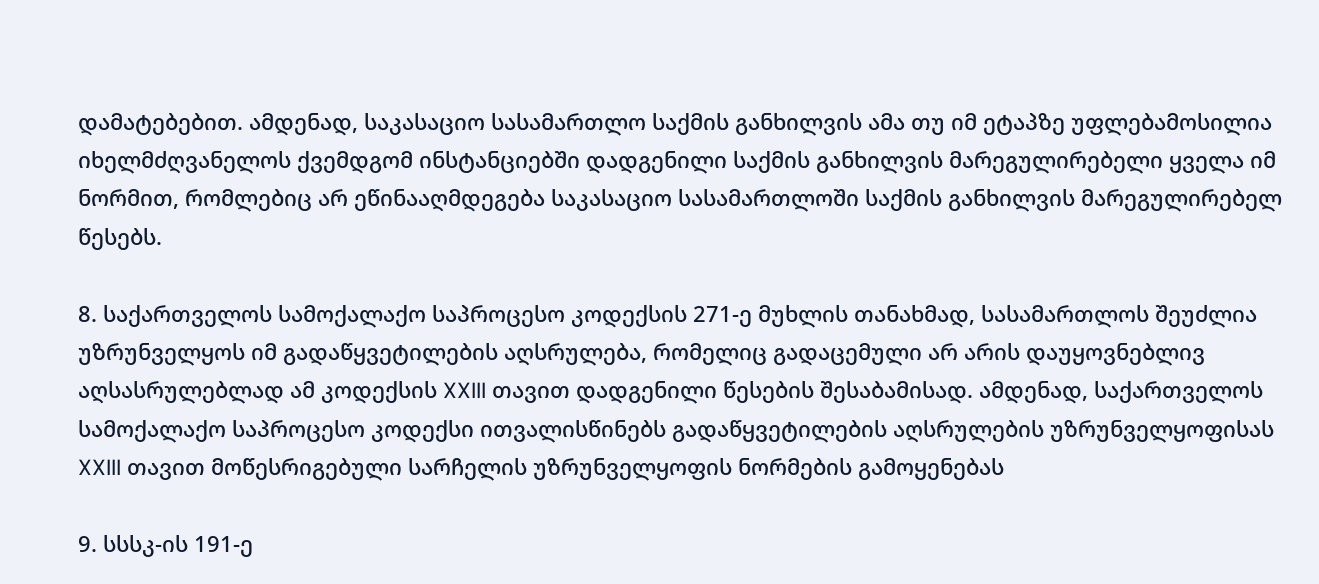დამატებებით. ამდენად, საკასაციო სასამართლო საქმის განხილვის ამა თუ იმ ეტაპზე უფლებამოსილია იხელმძღვანელოს ქვემდგომ ინსტანციებში დადგენილი საქმის განხილვის მარეგულირებელი ყველა იმ ნორმით, რომლებიც არ ეწინააღმდეგება საკასაციო სასამართლოში საქმის განხილვის მარეგულირებელ წესებს.

8. საქართველოს სამოქალაქო საპროცესო კოდექსის 271-ე მუხლის თანახმად, სასამართლოს შეუძლია უზრუნველყოს იმ გადაწყვეტილების აღსრულება, რომელიც გადაცემული არ არის დაუყოვნებლივ აღსასრულებლად ამ კოდექსის XXIII თავით დადგენილი წესების შესაბამისად. ამდენად, საქართველოს სამოქალაქო საპროცესო კოდექსი ითვალისწინებს გადაწყვეტილების აღსრულების უზრუნველყოფისას XXIII თავით მოწესრიგებული სარჩელის უზრუნველყოფის ნორმების გამოყენებას

9. სსსკ-ის 191-ე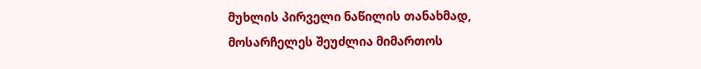მუხლის პირველი ნაწილის თანახმად, მოსარჩელეს შეუძლია მიმართოს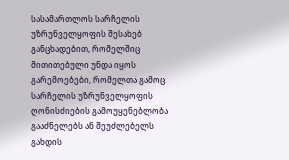სასამართლოს სარჩელის უზრუნველყოფის შესახებ განცხადებით, რომელშიც მითითებული უნდა იყოს გარემოებები, რომელთა გამოც სარჩელის უზრუნველყოფის ღონისძიების გამოუყენებლობა გააძნელებს ან შეუძლებელს გახდის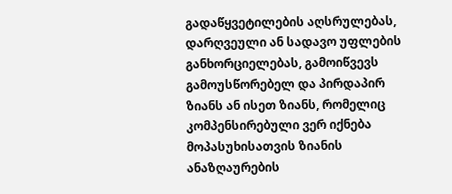გადაწყვეტილების აღსრულებას, დარღვეული ან სადავო უფლების განხორციელებას, გამოიწვევს გამოუსწორებელ და პირდაპირ ზიანს ან ისეთ ზიანს, რომელიც კომპენსირებული ვერ იქნება მოპასუხისათვის ზიანის ანაზღაურების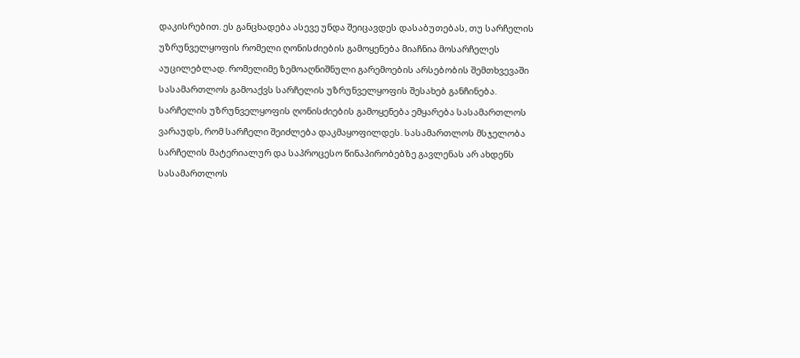დაკისრებით. ეს განცხადება ასევე უნდა შეიცავდეს დასაბუთებას, თუ სარჩელის უზრუნველყოფის რომელი ღონისძიების გამოყენება მიაჩნია მოსარჩელეს აუცილებლად. რომელიმე ზემოაღნიშნული გარემოების არსებობის შემთხვევაში სასამართლოს გამოაქვს სარჩელის უზრუნველყოფის შესახებ განჩინება. სარჩელის უზრუნველყოფის ღონისძიების გამოყენება ემყარება სასამართლოს ვარაუდს, რომ სარჩელი შეიძლება დაკმაყოფილდეს. სასამართლოს მსჯელობა სარჩელის მატერიალურ და საპროცესო წინაპირობებზე გავლენას არ ახდენს სასამართლოს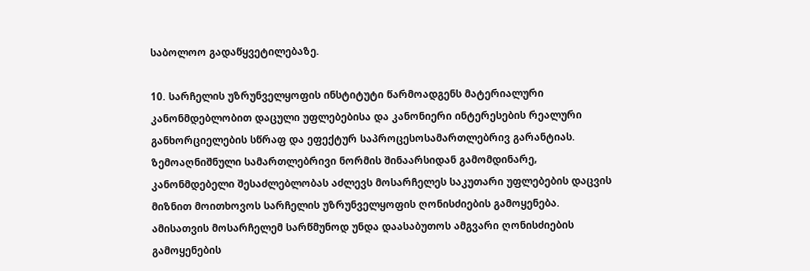საბოლოო გადაწყვეტილებაზე.

10. სარჩელის უზრუნველყოფის ინსტიტუტი წარმოადგენს მატერიალური კანონმდებლობით დაცული უფლებებისა და კანონიერი ინტერესების რეალური განხორციელების სწრაფ და ეფექტურ საპროცესოსამართლებრივ გარანტიას. ზემოაღნიშნული სამართლებრივი ნორმის შინაარსიდან გამომდინარე, კანონმდებელი შესაძლებლობას აძლევს მოსარჩელეს საკუთარი უფლებების დაცვის მიზნით მოითხოვოს სარჩელის უზრუნველყოფის ღონისძიების გამოყენება. ამისათვის მოსარჩელემ სარწმუნოდ უნდა დაასაბუთოს ამგვარი ღონისძიების გამოყენების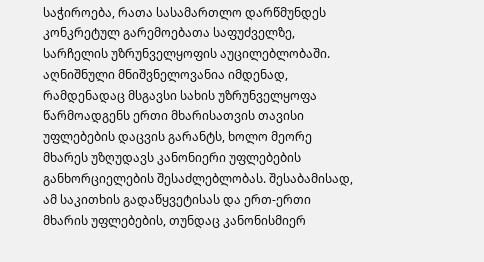საჭიროება, რათა სასამართლო დარწმუნდეს კონკრეტულ გარემოებათა საფუძველზე, სარჩელის უზრუნველყოფის აუცილებლობაში. აღნიშნული მნიშვნელოვანია იმდენად, რამდენადაც მსგავსი სახის უზრუნველყოფა წარმოადგენს ერთი მხარისათვის თავისი უფლებების დაცვის გარანტს, ხოლო მეორე მხარეს უზღუდავს კანონიერი უფლებების განხორციელების შესაძლებლობას. შესაბამისად, ამ საკითხის გადაწყვეტისას და ერთ-ერთი მხარის უფლებების, თუნდაც კანონისმიერ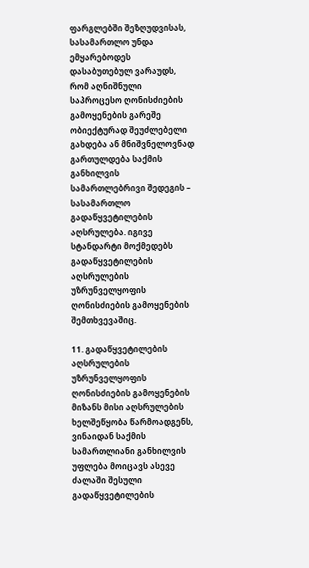ფარგლებში შეზღუდვისას, სასამართლო უნდა ემყარებოდეს დასაბუთებულ ვარაუდს, რომ აღნიშნული საპროცესო ღონისძიების გამოყენების გარეშე ობიექტურად შეუძლებელი გახდება ან მნიშვნელოვნად გართულდება საქმის განხილვის სამართლებრივი შედეგის – სასამართლო გადაწყვეტილების აღსრულება. იგივე სტანდარტი მოქმედებს გადაწყვეტილების აღსრულების უზრუნველყოფის ღონისძიების გამოყენების შემთხვევაშიც.

11. გადაწყვეტილების აღსრულების უზრუნველყოფის ღონისძიების გამოყენების მიზანს მისი აღსრულების ხელშეწყობა წარმოადგენს, ვინაიდან საქმის სამართლიანი განხილვის უფლება მოიცავს ასევე ძალაში შესული გადაწყვეტილების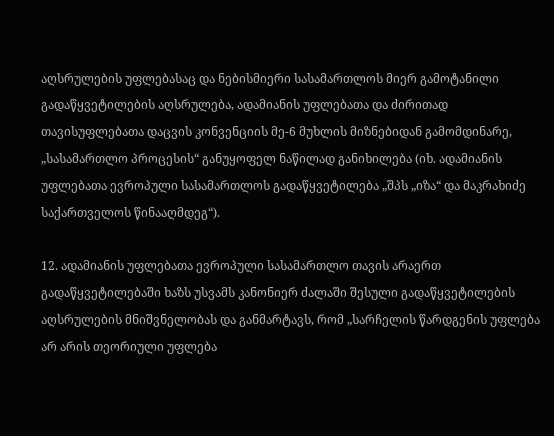აღსრულების უფლებასაც და ნებისმიერი სასამართლოს მიერ გამოტანილი გადაწყვეტილების აღსრულება, ადამიანის უფლებათა და ძირითად თავისუფლებათა დაცვის კონვენციის მე-6 მუხლის მიზნებიდან გამომდინარე, „სასამართლო პროცესის“ განუყოფელ ნაწილად განიხილება (იხ. ადამიანის უფლებათა ევროპული სასამართლოს გადაწყვეტილება „შპს „იზა“ და მაკრახიძე საქართველოს წინააღმდეგ“).

12. ადამიანის უფლებათა ევროპული სასამართლო თავის არაერთ გადაწყვეტილებაში ხაზს უსვამს კანონიერ ძალაში შესული გადაწყვეტილების აღსრულების მნიშვნელობას და განმარტავს, რომ „სარჩელის წარდგენის უფლება არ არის თეორიული უფლება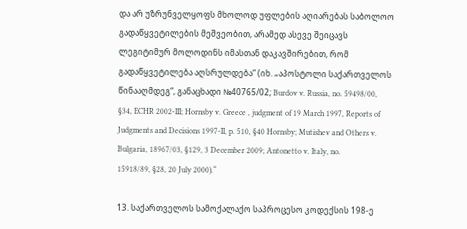და არ უზრუნველყოფს მხოლოდ უფლების აღიარებას საბოლოო გადაწყვეტილების მეშვეობით, არამედ ასევე შეიცავს ლეგიტიმურ მოლოდინს იმასთან დაკავშირებით, რომ გადაწყვეტილება აღსრულდება“ (იხ. „აპოსტოლი საქართველოს წინააღმდეგ“, განაცხადი №40765/02; Burdov v. Russia, no. 59498/00, §34, ECHR 2002-III; Hornsby v. Greece , judgment of 19 March 1997, Reports of Judgments and Decisions 1997-II, p. 510, §40 Hornsby; Mutishev and Others v. Bulgaria, 18967/03, §129, 3 December 2009; Antonetto v. Italy, no. 15918/89, §28, 20 July 2000).“

13. საქართველოს სამოქალაქო საპროცესო კოდექსის 198-ე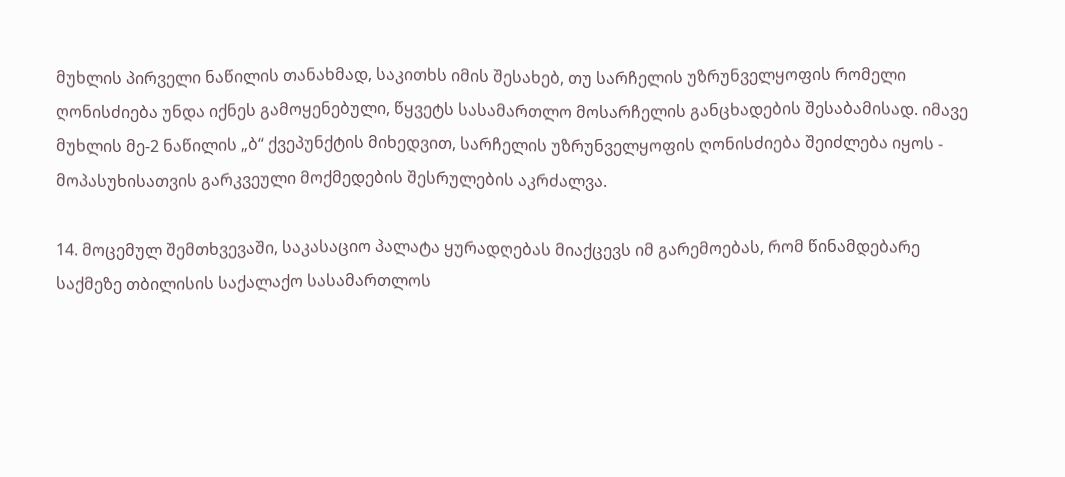მუხლის პირველი ნაწილის თანახმად, საკითხს იმის შესახებ, თუ სარჩელის უზრუნველყოფის რომელი ღონისძიება უნდა იქნეს გამოყენებული, წყვეტს სასამართლო მოსარჩელის განცხადების შესაბამისად. იმავე მუხლის მე-2 ნაწილის „ბ“ ქვეპუნქტის მიხედვით, სარჩელის უზრუნველყოფის ღონისძიება შეიძლება იყოს - მოპასუხისათვის გარკვეული მოქმედების შესრულების აკრძალვა.

14. მოცემულ შემთხვევაში, საკასაციო პალატა ყურადღებას მიაქცევს იმ გარემოებას, რომ წინამდებარე საქმეზე თბილისის საქალაქო სასამართლოს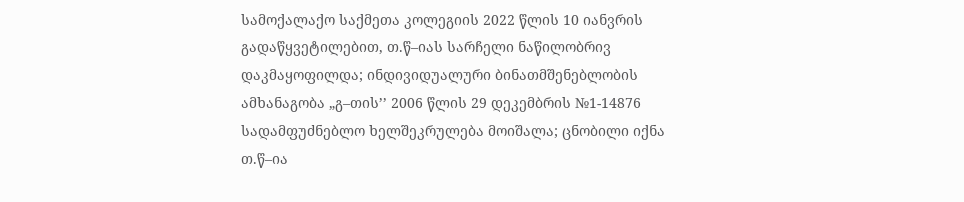სამოქალაქო საქმეთა კოლეგიის 2022 წლის 10 იანვრის გადაწყვეტილებით, თ.წ–იას სარჩელი ნაწილობრივ დაკმაყოფილდა; ინდივიდუალური ბინათმშენებლობის ამხანაგობა „გ–თის’’ 2006 წლის 29 დეკემბრის №1-14876 სადამფუძნებლო ხელშეკრულება მოიშალა; ცნობილი იქნა თ.წ–ია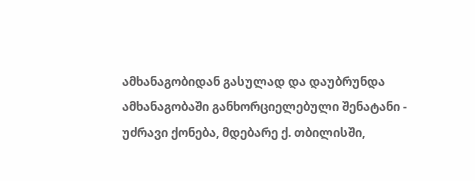ამხანაგობიდან გასულად და დაუბრუნდა ამხანაგობაში განხორციელებული შენატანი - უძრავი ქონება, მდებარე ქ. თბილისში,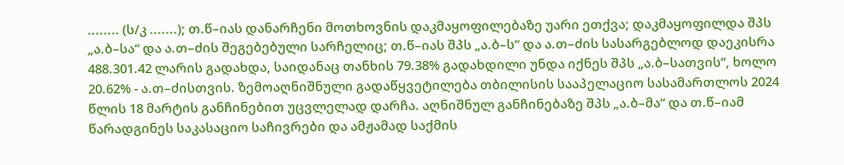........ (ს/კ .......); თ.წ–იას დანარჩენი მოთხოვნის დაკმაყოფილებაზე უარი ეთქვა; დაკმაყოფილდა შპს „ა.ბ–სა“ და ა.თ–ძის შეგებებული სარჩელიც; თ.წ–იას შპს „ა.ბ–ს“ და ა.თ–ძის სასარგებლოდ დაეკისრა 488.301.42 ლარის გადახდა, საიდანაც თანხის 79.38% გადახდილი უნდა იქნეს შპს „ა.ბ–სათვის“, ხოლო 20.62% - ა.თ–ძისთვის. ზემოაღნიშნული გადაწყვეტილება თბილისის სააპელაციო სასამართლოს 2024 წლის 18 მარტის განჩინებით უცვლელად დარჩა. აღნიშნულ განჩინებაზე შპს „ა.ბ–მა“ და თ.წ–იამ წარადგინეს საკასაციო საჩივრები და ამჟამად საქმის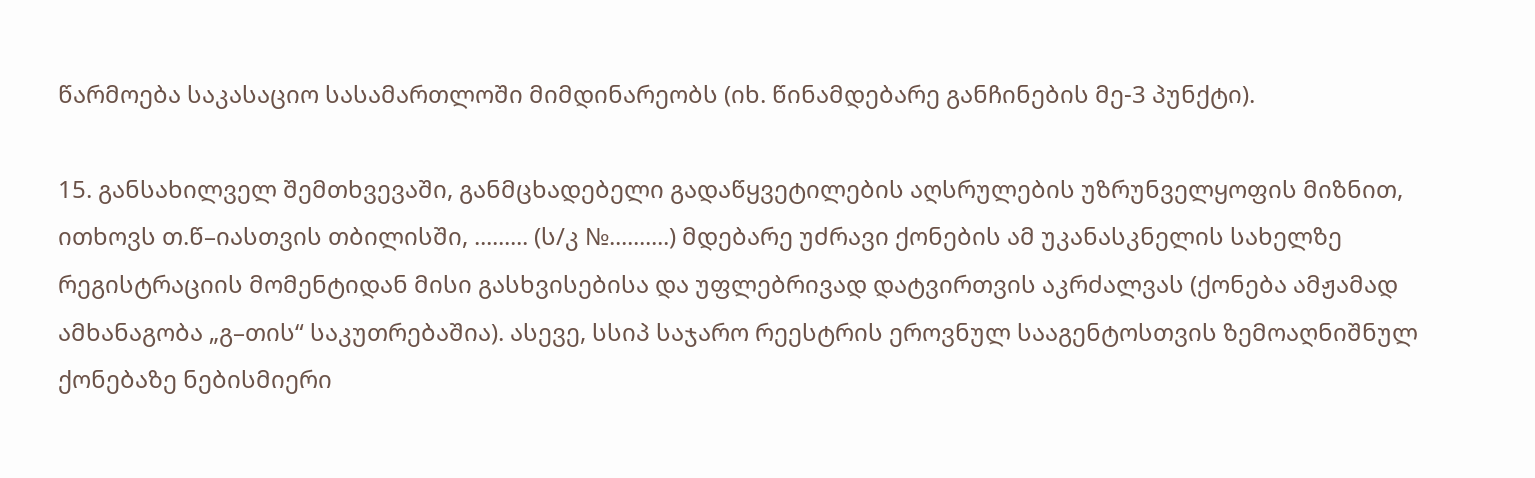წარმოება საკასაციო სასამართლოში მიმდინარეობს (იხ. წინამდებარე განჩინების მე-3 პუნქტი).

15. განსახილველ შემთხვევაში, განმცხადებელი გადაწყვეტილების აღსრულების უზრუნველყოფის მიზნით, ითხოვს თ.წ–იასთვის თბილისში, ......... (ს/კ №..........) მდებარე უძრავი ქონების ამ უკანასკნელის სახელზე რეგისტრაციის მომენტიდან მისი გასხვისებისა და უფლებრივად დატვირთვის აკრძალვას (ქონება ამჟამად ამხანაგობა „გ–თის“ საკუთრებაშია). ასევე, სსიპ საჯარო რეესტრის ეროვნულ სააგენტოსთვის ზემოაღნიშნულ ქონებაზე ნებისმიერი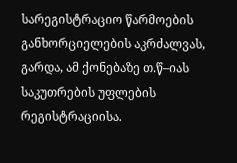სარეგისტრაციო წარმოების განხორციელების აკრძალვას, გარდა, ამ ქონებაზე თ.წ–იას საკუთრების უფლების რეგისტრაციისა.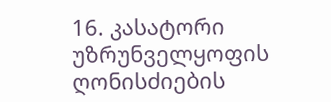16. კასატორი უზრუნველყოფის ღონისძიების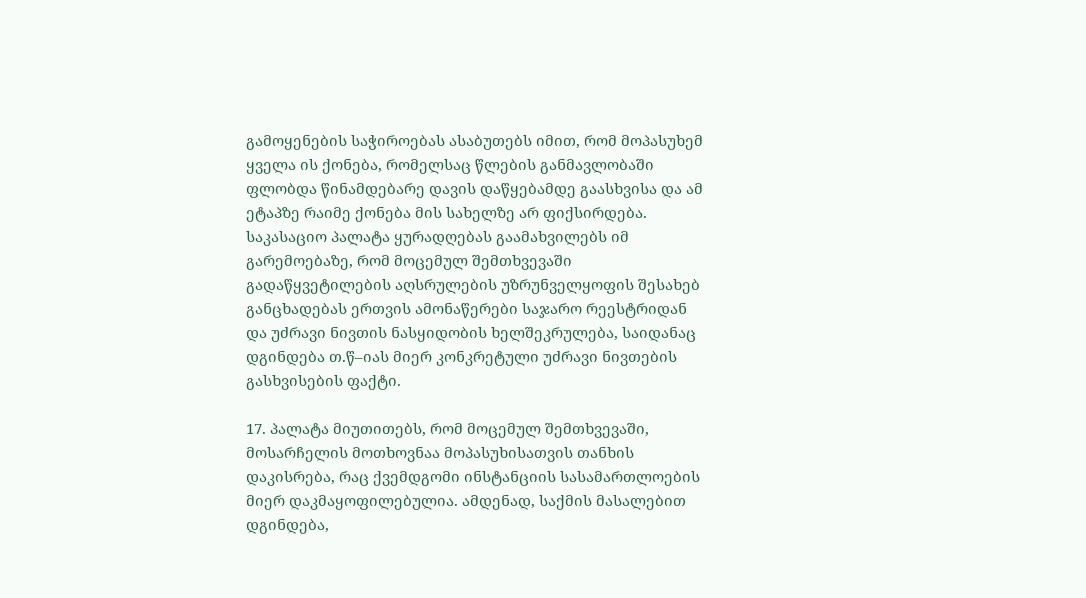გამოყენების საჭიროებას ასაბუთებს იმით, რომ მოპასუხემ ყველა ის ქონება, რომელსაც წლების განმავლობაში ფლობდა წინამდებარე დავის დაწყებამდე გაასხვისა და ამ ეტაპზე რაიმე ქონება მის სახელზე არ ფიქსირდება. საკასაციო პალატა ყურადღებას გაამახვილებს იმ გარემოებაზე, რომ მოცემულ შემთხვევაში გადაწყვეტილების აღსრულების უზრუნველყოფის შესახებ განცხადებას ერთვის ამონაწერები საჯარო რეესტრიდან და უძრავი ნივთის ნასყიდობის ხელშეკრულება, საიდანაც დგინდება თ.წ–იას მიერ კონკრეტული უძრავი ნივთების გასხვისების ფაქტი.

17. პალატა მიუთითებს, რომ მოცემულ შემთხვევაში, მოსარჩელის მოთხოვნაა მოპასუხისათვის თანხის დაკისრება, რაც ქვემდგომი ინსტანციის სასამართლოების მიერ დაკმაყოფილებულია. ამდენად, საქმის მასალებით დგინდება,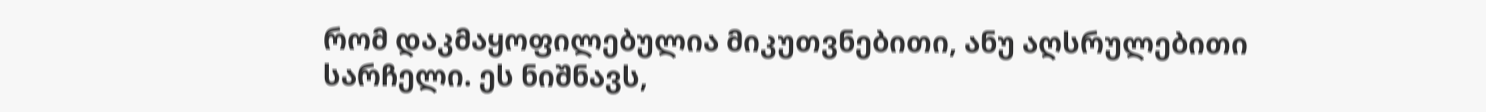რომ დაკმაყოფილებულია მიკუთვნებითი, ანუ აღსრულებითი სარჩელი. ეს ნიშნავს,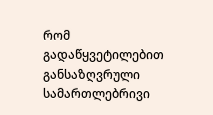რომ გადაწყვეტილებით განსაზღვრული სამართლებრივი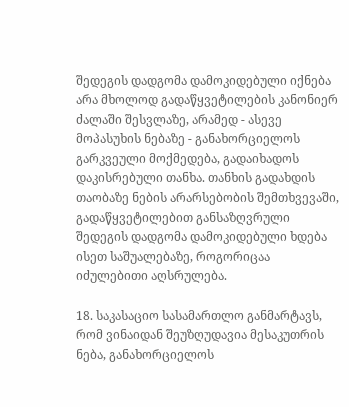შედეგის დადგომა დამოკიდებული იქნება არა მხოლოდ გადაწყვეტილების კანონიერ ძალაში შესვლაზე, არამედ - ასევე მოპასუხის ნებაზე - განახორციელოს გარკვეული მოქმედება, გადაიხადოს დაკისრებული თანხა. თანხის გადახდის თაობაზე ნების არარსებობის შემთხვევაში, გადაწყვეტილებით განსაზღვრული შედეგის დადგომა დამოკიდებული ხდება ისეთ საშუალებაზე, როგორიცაა იძულებითი აღსრულება.

18. საკასაციო სასამართლო განმარტავს, რომ ვინაიდან შეუზღუდავია მესაკუთრის ნება, განახორციელოს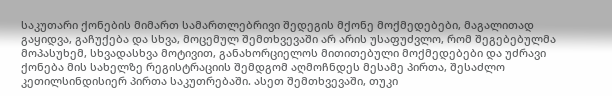საკუთარი ქონების მიმართ სამართლებრივი შედეგის მქონე მოქმედებები, მაგალითად გაყიდვა, გაჩუქება და სხვა, მოცემულ შემთხვევაში არ არის უსაფუძვლო, რომ შეგებებულმა მოპასუხემ, სხვადასხვა მოტივით, განახორციელოს მითითებული მოქმედებები და უძრავი ქონება მის სახელზე რეგისტრაციის შემდგომ აღმოჩნდეს მესამე პირთა, შესაძლო კეთილსინდისიერ პირთა საკუთრებაში. ასეთ შემთხვევაში, თუკი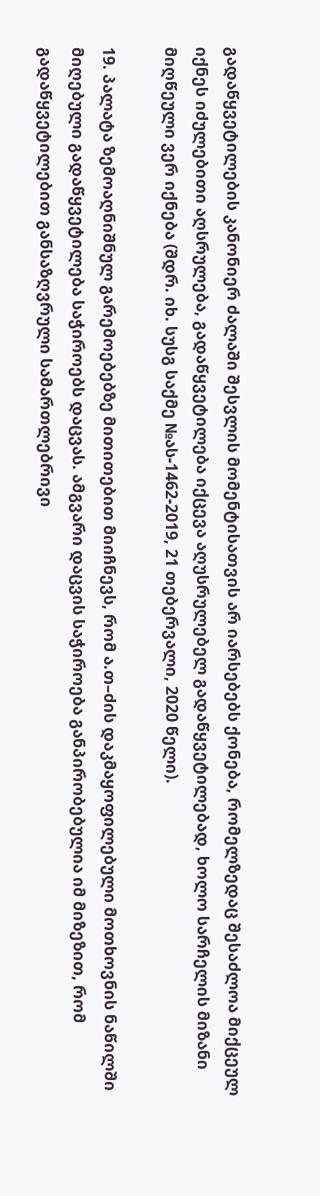გადაწყვეტილების კანონიერ ძალაში შესვლის მომენტისათვის არ იარსებებს ქონება, რომელზედაც შესაძლოა მიქცეულ იქნეს იძულებითი აღსრულება, გადაწყვეტილება იქცევა აღუსრულებელ გადაწყვეტილებად, ხოლო სარჩელის მიზანი მიღწეული ვერ იქნება (შდრ. იხ. სუსგ საქმე №ას-1462-2019, 21 თებერვალი, 2020 წელი).

19. პალატა ზემოაღნიშნულ გარემოებებზე მითითებით მიიჩნევს, რომ ა.თ–ძის დაკმაყოფილებული მოთხოვნის ნაწილში მიღებული გადაწყვეტილება საჭიროებს დაცვას. ამგვარი დაცვის საჭიროება განპირობებულია იმ მიზეზით, რომ გადაწყვეტილებით განსაზღვრული სამართლებრივი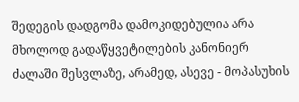შედეგის დადგომა დამოკიდებულია არა მხოლოდ გადაწყვეტილების კანონიერ ძალაში შესვლაზე, არამედ, ასევე - მოპასუხის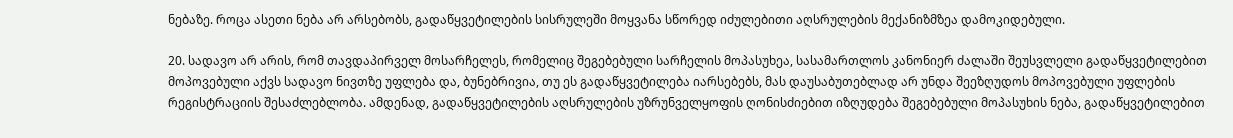ნებაზე. როცა ასეთი ნება არ არსებობს, გადაწყვეტილების სისრულეში მოყვანა სწორედ იძულებითი აღსრულების მექანიზმზეა დამოკიდებული.

20. სადავო არ არის, რომ თავდაპირველ მოსარჩელეს, რომელიც შეგებებული სარჩელის მოპასუხეა, სასამართლოს კანონიერ ძალაში შეუსვლელი გადაწყვეტილებით მოპოვებული აქვს სადავო ნივთზე უფლება და, ბუნებრივია, თუ ეს გადაწყვეტილება იარსებებს, მას დაუსაბუთებლად არ უნდა შეეზღუდოს მოპოვებული უფლების რეგისტრაციის შესაძლებლობა. ამდენად, გადაწყვეტილების აღსრულების უზრუნველყოფის ღონისძიებით იზღუდება შეგებებული მოპასუხის ნება, გადაწყვეტილებით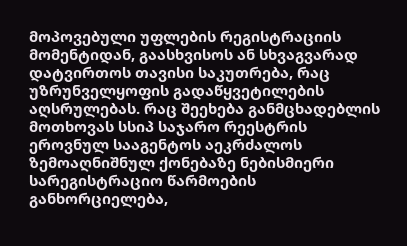მოპოვებული უფლების რეგისტრაციის მომენტიდან, გაასხვისოს ან სხვაგვარად დატვირთოს თავისი საკუთრება, რაც უზრუნველყოფის გადაწყვეტილების აღსრულებას. რაც შეეხება განმცხადებლის მოთხოვას სსიპ საჯარო რეესტრის ეროვნულ სააგენტოს აეკრძალოს ზემოაღნიშნულ ქონებაზე ნებისმიერი სარეგისტრაციო წარმოების განხორციელება,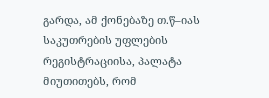გარდა, ამ ქონებაზე თ.წ–იას საკუთრების უფლების რეგისტრაციისა, პალატა მიუთითებს, რომ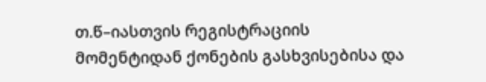თ.წ–იასთვის რეგისტრაციის მომენტიდან ქონების გასხვისებისა და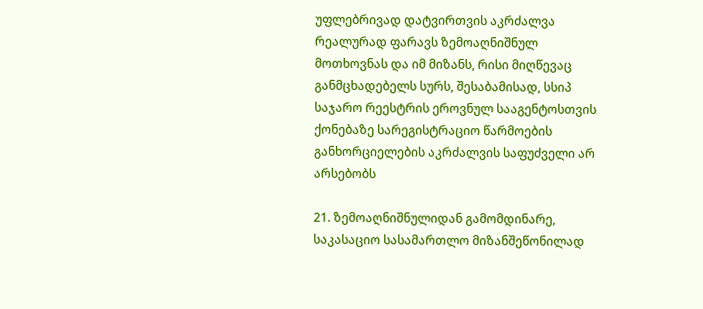უფლებრივად დატვირთვის აკრძალვა რეალურად ფარავს ზემოაღნიშნულ მოთხოვნას და იმ მიზანს, რისი მიღწევაც განმცხადებელს სურს, შესაბამისად, სსიპ საჯარო რეესტრის ეროვნულ სააგენტოსთვის ქონებაზე სარეგისტრაციო წარმოების განხორციელების აკრძალვის საფუძველი არ არსებობს

21. ზემოაღნიშნულიდან გამომდინარე, საკასაციო სასამართლო მიზანშეწონილად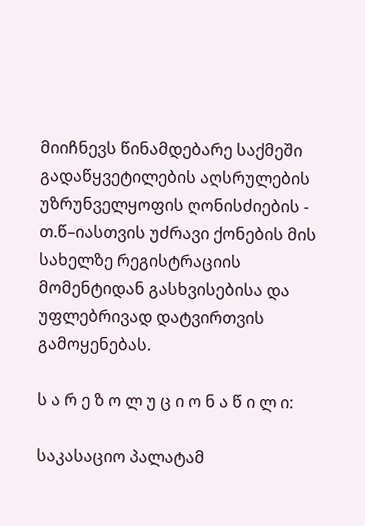მიიჩნევს წინამდებარე საქმეში გადაწყვეტილების აღსრულების უზრუნველყოფის ღონისძიების - თ.წ–იასთვის უძრავი ქონების მის სახელზე რეგისტრაციის მომენტიდან გასხვისებისა და უფლებრივად დატვირთვის გამოყენებას.

ს ა რ ე ზ ო ლ უ ც ი ო ნ ა წ ი ლ ი:

საკასაციო პალატამ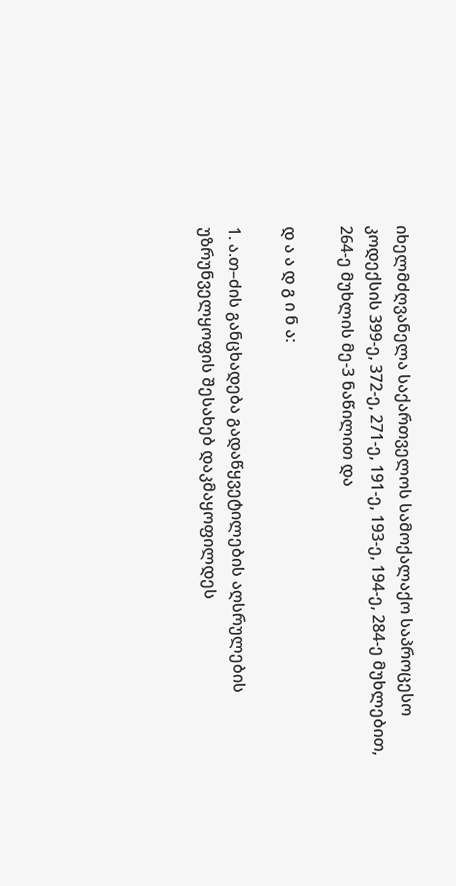იხელმძღვანელა საქართველოს სამოქალაქო საპროცესო კოდექსის 399-ე, 372-ე, 271-ე, 191-ე, 193-ე, 194-ე, 284-ე მუხლებით, 264-ე მუხლის მე-3 ნაწილით და

დ ა ა დ გ ი ნ ა:

1. ა.თ–ძის განცხადება გადაწყვეტილების აღსრულების უზრუნველყოფის შესახებ დაკმაყოფილდეს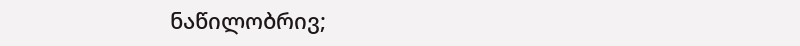ნაწილობრივ;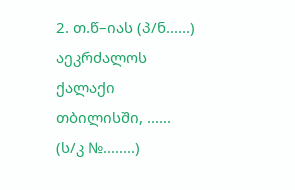2. თ.წ–იას (პ/ნ......) აეკრძალოს ქალაქი თბილისში, ...... (ს/კ №........)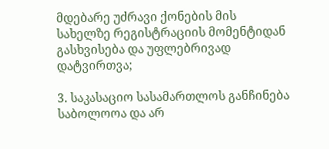მდებარე უძრავი ქონების მის სახელზე რეგისტრაციის მომენტიდან გასხვისება და უფლებრივად დატვირთვა;

3. საკასაციო სასამართლოს განჩინება საბოლოოა და არ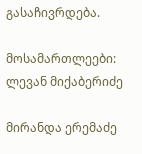გასაჩივრდება.

მოსამართლეები: ლევან მიქაბერიძე

მირანდა ერემაძე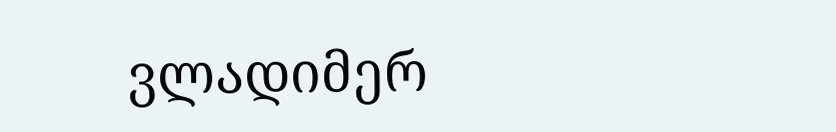ვლადიმერ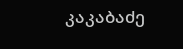კაკაბაძე